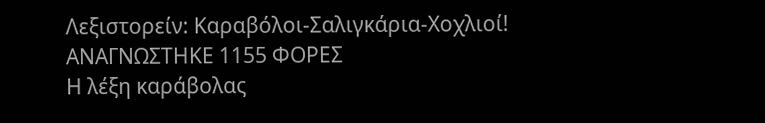Λεξιστορείν: Καραβόλοι-Σαλιγκάρια-Χοχλιοί!
ΑΝΑΓΝΩΣΤΗΚΕ 1155 ΦΟΡΕΣ
Η λέξη καράβολας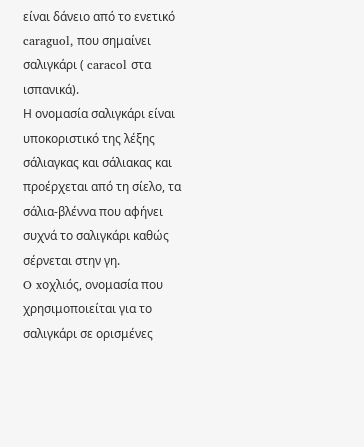είναι δάνειο από το ενετικό caraguol, που σημαίνει σαλιγκάρι ( caracol στα ισπανικά).
Η ονομασία σαλιγκάρι είναι υποκοριστικό της λέξης σάλιαγκας και σάλιακας και προέρχεται από τη σίελο, τα σάλια-βλέννα που αφήνει συχνά το σαλιγκάρι καθώς σέρνεται στην γη.
O xοχλιός, ονομασία που χρησιμοποιείται για το σαλιγκάρι σε ορισμένες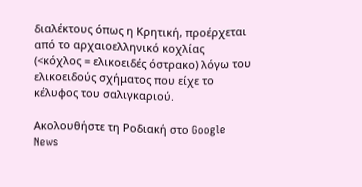διαλέκτους όπως η Κρητική, προέρχεται από το αρχαιοελληνικό κοχλίας (<κόχλος = ελικοειδές όστρακο) λόγω του ελικοειδούς σχήματος που είχε το κέλυφος του σαλιγκαριού.

Ακολουθήστε τη Ροδιακή στο Google News